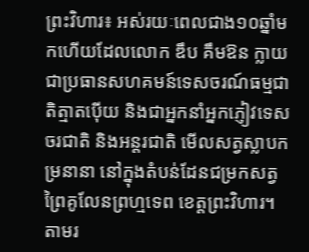ព្រះវិហារ៖ អស់រយៈពេលជាង១០ឆ្នាំមកហើយដែលលោក ឌឹប គឹមឱន ក្លាយជាប្រធានសហគមន៍ទេសចរណ៍ធម្មជាតិត្មាតប៉ើយ និងជាអ្នកនាំអ្នកភ្ញៀវទេសចរជាតិ និងអន្តរជាតិ មើលសត្វស្លាបកម្រនានា នៅក្នុងតំបន់ដែនជម្រកសត្វព្រៃគូលែនព្រហ្មទេព ខេត្តព្រះវិហារ។ តាមរ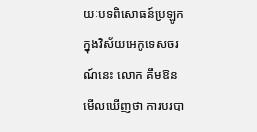យៈបទពិសោធន៍ប្រឡូកក្នុងវិស័យអេកូទេសចរណ៍នេះ លោក គឹមឱន មើលឃើញថា ការបរបា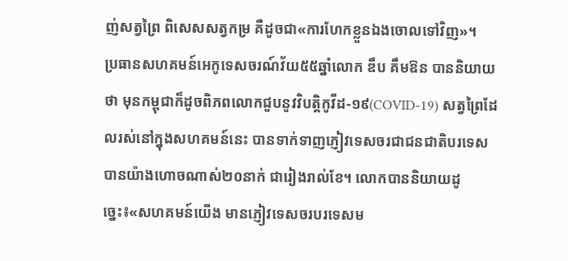ញ់សត្វព្រៃ ពិសេសសត្វកម្រ គឺដូចជា«ការហែកខ្លួនឯងចោលទៅវិញ»។
ប្រធានសហគមន៍អេកូទេសចរណ៍វ័យ៥៥ឆ្នាំលោក ឌឹប គឹមឱន បាននិយាយថា មុនកម្ពុជាក៏ដូចពិភពលោកជួបនូវវិបត្តិកូវីដ-១៩(COVID-19) សត្វព្រៃដែលរស់នៅក្នុងសហគមន៍នេះ បានទាក់ទាញភ្ញៀវទេសចរជាជនជាតិបរទេសបានយ៉ាងហោចណាស់២០នាក់ ជារៀងរាល់ខែ។ លោកបាននិយាយដូច្នេះ៖«សហគមន៍យើង មានភ្ញៀវទេសចរបរទេសម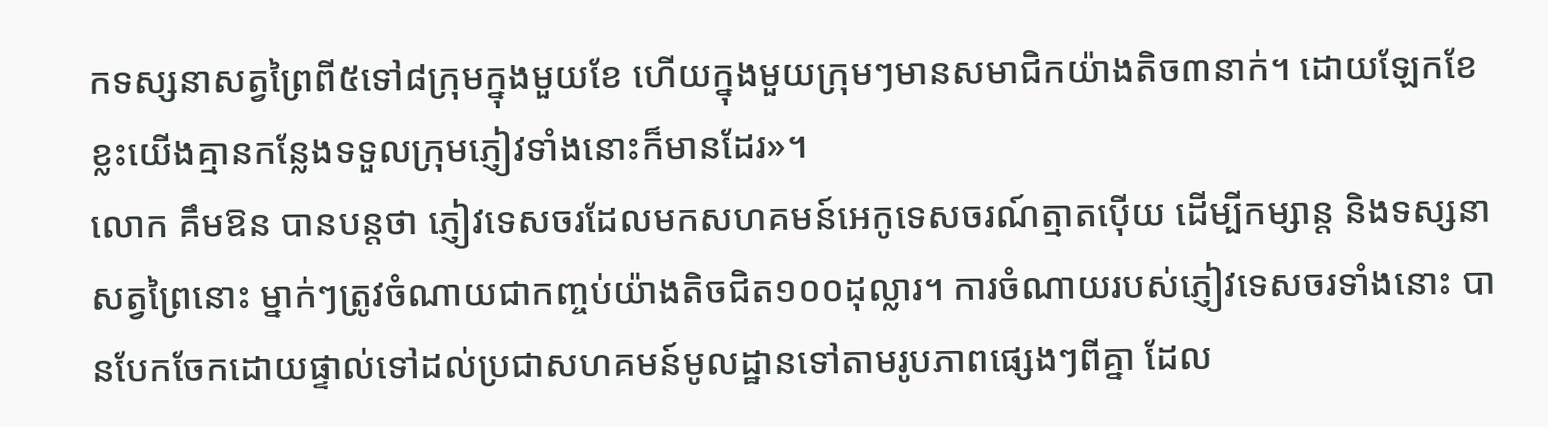កទស្សនាសត្វព្រៃពី៥ទៅ៨ក្រុមក្នុងមួយខែ ហើយក្នុងមួយក្រុមៗមានសមាជិកយ៉ាងតិច៣នាក់។ ដោយឡែកខែខ្លះយើងគ្មានកន្លែងទទួលក្រុមភ្ញៀវទាំងនោះក៏មានដែរ»។
លោក គឹមឱន បានបន្តថា ភ្ញៀវទេសចរដែលមកសហគមន៍អេកូទេសចរណ៍ត្មាតប៉ើយ ដើម្បីកម្សាន្ត និងទស្សនាសត្វព្រៃនោះ ម្នាក់ៗត្រូវចំណាយជាកញ្ចប់យ៉ាងតិចជិត១០០ដុល្លារ។ ការចំណាយរបស់ភ្ញៀវទេសចរទាំងនោះ បានបែកចែកដោយផ្ទាល់ទៅដល់ប្រជាសហគមន៍មូលដ្ឋានទៅតាមរូបភាពផ្សេងៗពីគ្នា ដែល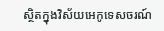ស្ថិតក្នុងវិស័យអេកូទេសចរណ៍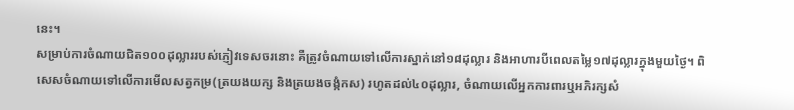នេះ។
សម្រាប់ការចំណាយជិត១០០ដុល្លាររបស់ភ្ញៀវទេសចរនោះ គឺត្រូវចំណាយទៅលើការស្នាក់នៅ១៨ដុល្លារ និងអាហារបីពេលតម្លៃ១៧ដុល្លារក្នុងមួយថ្ងៃ។ ពិសេសចំណាយទៅលើការមើលសត្វកម្រ(ត្រយងយក្ស និងត្រយងចង្កំកស) រហូតដល់៤០ដុល្លារ, ចំណាយលើអ្នកការពារឬអភិរក្សសំ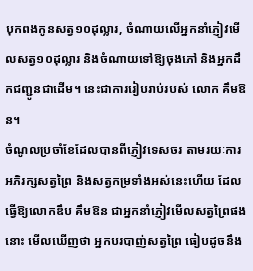បុកពងកូនសត្វ១០ដុល្លារ, ចំណាយលើអ្នកនាំភ្ញៀវមើលសត្វ១០ដុល្លារ និងចំណាយទៅឱ្យចុងភៅ និងអ្នកដឹកជញ្ជូនជាដើម។ នេះជាការរៀបរាប់របស់ លោក គឹមឱន។
ចំណូលប្រចាំខែដែលបានពីភ្ញៀវទេសចរ តាមរយៈការអភិរក្សសត្វព្រៃ និងសត្វកម្រទាំងអស់នេះហើយ ដែលធ្វើឱ្យលោកឌឹប គឹមឱន ជាអ្នកនាំភ្ញៀវមើលសត្វព្រៃផងនោះ មើលឃើញថា អ្នកបរបាញ់សត្វព្រៃ ធៀបដូចនឹង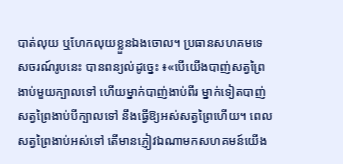បាត់លុយ ឬហែកលុយខ្លួនឯងចោល។ ប្រធានសហគមទេសចរណ៍រូបនេះ បានពន្យល់ដូច្នេះ ៖«បើយើងបាញ់សត្វព្រៃងាប់មួយក្បាលទៅ ហើយម្នាក់បាញ់ងាប់ពីរ ម្នាក់ទៀតបាញ់សត្វព្រៃងាប់បីក្បាលទៅ នឹងធ្វើឱ្យអស់សត្វព្រៃហើយ។ ពេលសត្វព្រៃងាប់អស់ទៅ តើមានភ្ញៀវឯណាមកសហគមន៍យើង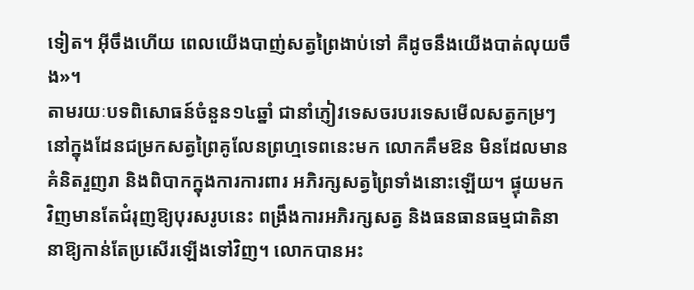ទៀត។ អ៊ីចឹងហើយ ពេលយើងបាញ់សត្វព្រៃងាប់ទៅ គឺដូចនឹងយើងបាត់លុយចឹង»។
តាមរយៈបទពិសោធន៍ចំនួន១៤ឆ្នាំ ជានាំភ្ញៀវទេសចរបរទេសមើលសត្វកម្រៗនៅក្នុងដែនជម្រកសត្វព្រៃគូលែនព្រហ្មទេពនេះមក លោកគឹមឱន មិនដែលមានគំនិតរួញរា និងពិបាកក្នុងការការពារ អភិរក្សសត្វព្រៃទាំងនោះឡើយ។ ផ្ទុយមកវិញមានតែជំរុញឱ្យបុរសរូបនេះ ពង្រឹងការអភិរក្សសត្វ និងធនធានធម្មជាតិនានាឱ្យកាន់តែប្រសើរឡើងទៅវិញ។ លោកបានអះ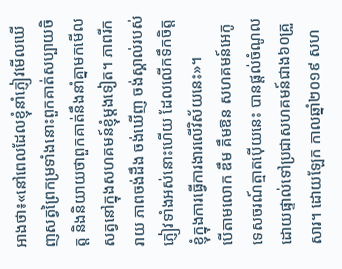អាងថា៖«នៅពេលដែលខ្ញុំនាំភ្ញៀវមើលឃើញសត្វព្រៃកម្រទាំងនោះពួកគាត់សប្បាយចិត្ត និងនិយាយថាពួកគាត់នឹងនាំគ្នាមកមើលសត្វនៅក្នុងសហគមន៍ខ្ញុំម្តងទៀត។ ភាពរីករាយ ភាពចង់ដឹង ចង់ឃើញ ចង់ស្គាល់របស់ភ្ញៀវទាំងអស់នោះហើយ ដែលលើកទឹកចិត្តខ្ញុំក្នុងការធ្វើការងារលើវិស័យនេះ»។
បើតាមលោក ឌឹម គឹមឱន សហគមន៍អេកូទេសចរណ៍ត្មាតប៉ើយនេះ បានផ្តល់ចំណូលដោយផ្ទាល់ទៅប្រជាសហគមន៍ជាង៦០គ្រួសារ។ ដោយឡែក កាលឆ្នាំ២០១៩ សហ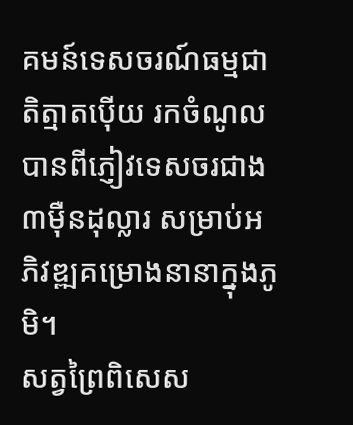គមន៍ទេសចរណ៍ធម្មជាតិត្មាតប៉ើយ រកចំណូលបានពីភ្ញៀវទេសចរជាង៣ម៉ឺនដុល្លារ សម្រាប់អភិវឌ្ឍគម្រោងនានាក្នុងភូមិ។
សត្វព្រៃពិសេស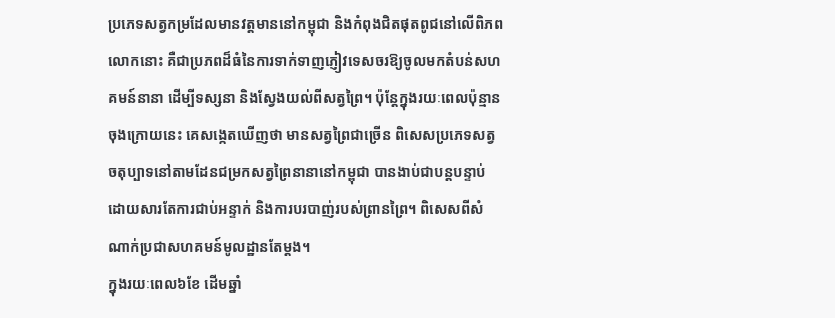ប្រភេទសត្វកម្រដែលមានវត្តមាននៅកម្ពុជា និងកំពុងជិតផុតពូជនៅលើពិភពលោកនោះ គឺជាប្រភពដ៏ធំនៃការទាក់ទាញភ្ញៀវទេសចរឱ្យចូលមកតំបន់សហគមន៍នានា ដើម្បីទស្សនា និងស្វែងយល់ពីសត្វព្រៃ។ ប៉ុន្តែក្នុងរយៈពេលប៉ុន្មានចុងក្រោយនេះ គេសង្កេតឃើញថា មានសត្វព្រៃជាច្រើន ពិសេសប្រភេទសត្វចតុប្បាទនៅតាមដែនជម្រកសត្វព្រៃនានានៅកម្ពុជា បានងាប់ជាបន្តបន្ទាប់ ដោយសារតែការជាប់អន្ទាក់ និងការបរបាញ់របស់ព្រានព្រៃ។ ពិសេសពីសំណាក់ប្រជាសហគមន៍មូលដ្ឋានតែម្តង។
ក្នុងរយៈពេល៦ខែ ដើមឆ្នាំ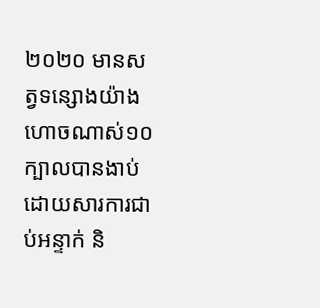២០២០ មានសត្វទន្សោងយ៉ាងហោចណាស់១០ក្បាលបានងាប់ ដោយសារការជាប់អន្ទាក់ និ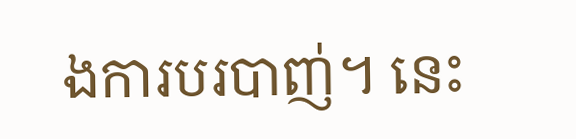ងការបរបាញ់។ នេះ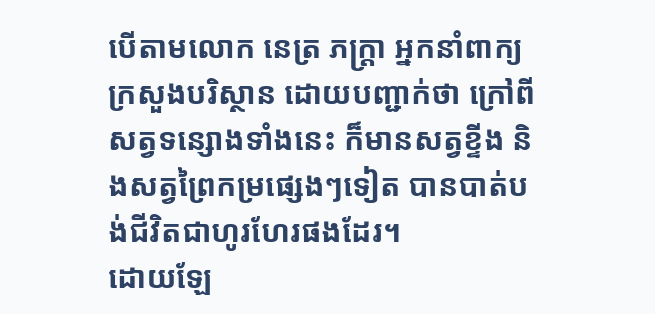បើតាមលោក នេត្រ ភក្ត្រា អ្នកនាំពាក្យក្រសួងបរិស្ថាន ដោយបញ្ជាក់ថា ក្រៅពីសត្វទន្សោងទាំងនេះ ក៏មានសត្វខ្ទីង និងសត្វព្រៃកម្រផ្សេងៗទៀត បានបាត់បង់ជីវិតជាហូរហែរផងដែរ។
ដោយឡែ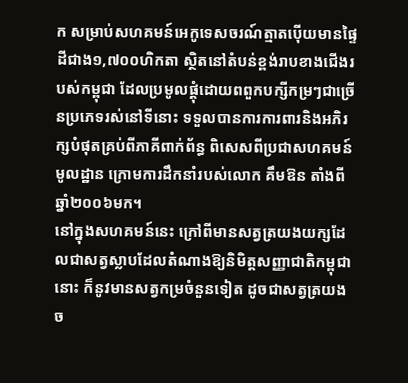ក សម្រាប់សហគមន៍អេកូទេសចរណ៍ត្មាតប៉ើយមានផ្ទៃដីជាង១,៧០០ហិកតា ស្ថិតនៅតំបន់ខ្ពង់រាបខាងជើងរបស់កម្ពុជា ដែលប្រមូលផ្តុំដោយពពួកបក្សីកម្រៗជាច្រើនប្រភេទរស់នៅទីនោះ ទទួលបានការការពារនិងអភិរក្សបំផុតគ្រប់ពីភាគីពាក់ព័ន្ធ ពិសេសពីប្រជាសហគមន៍មូលដ្ឋាន ក្រោមការដឹកនាំរបស់លោក គឹមឱន តាំងពីឆ្នាំ២០០៦មក។
នៅក្នុងសហគមន៍នេះ ក្រៅពីមានសត្វត្រយងយក្សដែលជាសត្វស្លាបដែលតំណាងឱ្យនិមិត្តសញ្ញាជាតិកម្ពុជានោះ ក៏នូវមានសត្វកម្រចំនួនទៀត ដូចជាសត្វត្រយងច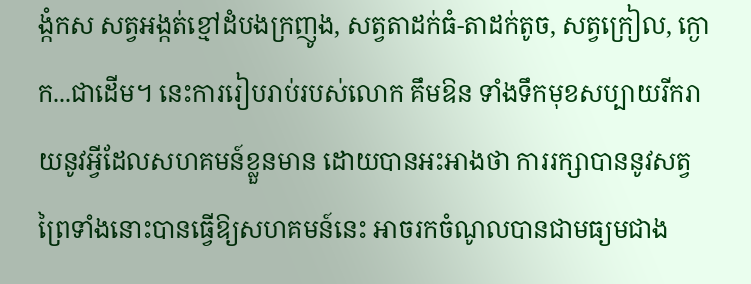ង្កំកស សត្វអង្កត់ខ្មៅដំបងក្រញូង, សត្វតាដក់ធំ-តាដក់តូច, សត្វក្រៀល, ក្ងោក...ជាដើម។ នេះការរៀបរាប់របស់លោក គឹមឱន ទាំងទឹកមុខសប្បាយរីករាយនូវអ្វីដែលសហគមន៍ខ្លួនមាន ដោយបានអះអាងថា ការរក្សាបាននូវសត្វព្រៃទាំងនោះបានធ្វើឱ្យសហគមន៍នេះ អាចរកចំណូលបានជាមធ្យមជាង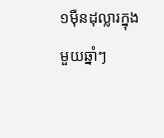១ម៉ឺនដុល្លារក្នុងមួយឆ្នាំៗ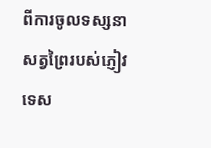ពីការចូលទស្សនាសត្វព្រៃរបស់ភ្ញៀវទេស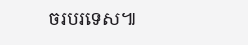ចរបរទេស៕